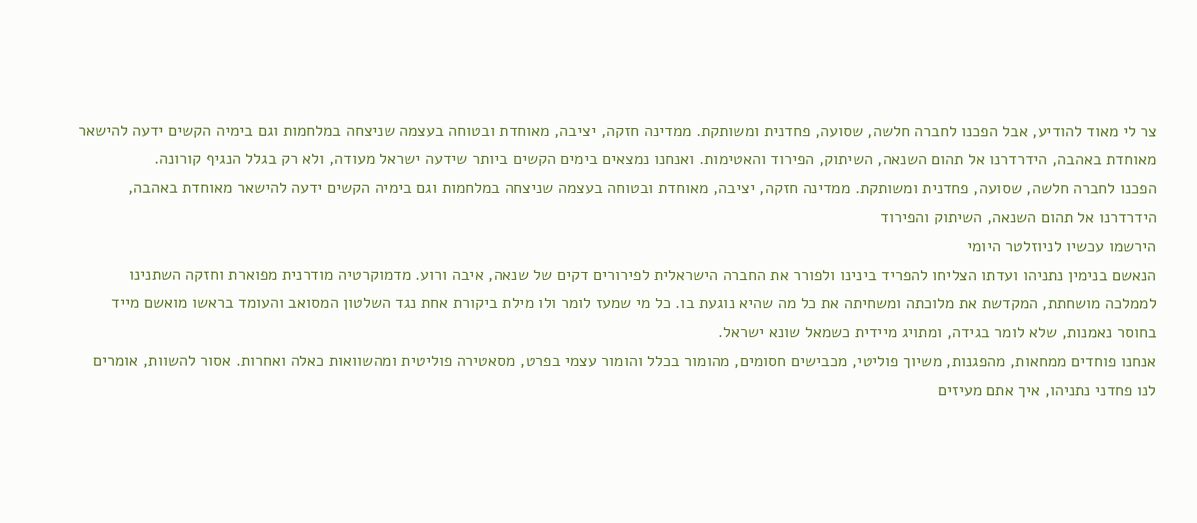צר לי מאוד להודיע, אבל הפכנו לחברה חלשה, שסועה, פחדנית ומשותקת. ממדינה חזקה, יציבה, מאוחדת ובטוחה בעצמה שניצחה במלחמות וגם בימיה הקשים ידעה להישאר מאוחדת באהבה, הידרדרנו אל תהום השנאה, השיתוק, הפירוד והאטימות. ואנחנו נמצאים בימים הקשים ביותר שידעה ישראל מעודה, ולא רק בגלל הנגיף קורונה.
הפכנו לחברה חלשה, שסועה, פחדנית ומשותקת. ממדינה חזקה, יציבה, מאוחדת ובטוחה בעצמה שניצחה במלחמות וגם בימיה הקשים ידעה להישאר מאוחדת באהבה, הידרדרנו אל תהום השנאה, השיתוק והפירוד
הירשמו עכשיו לניוזלטר היומי
הנאשם בנימין נתניהו ועדתו הצליחו להפריד בינינו ולפורר את החברה הישראלית לפירורים דקים של שנאה, איבה ורוע. מדמוקרטיה מודרנית מפוארת וחזקה השתנינו לממלכה מושחתת, המקדשת את מלוכתה ומשחיתה את כל מה שהיא נוגעת בו. כל מי שמעז לומר ולו מילת ביקורת אחת נגד השלטון המסואב והעומד בראשו מואשם מייד בחוסר נאמנות, שלא לומר בגידה, ומתויג מיידית כשמאל שונא ישראל.
אנחנו פוחדים ממחאות, מהפגנות, משיוך פוליטי, מכבישים חסומים, מהומור בכלל והומור עצמי בפרט, מסאטירה פוליטית ומהשוואות כאלה ואחרות. אסור להשוות, אומרים לנו פחדני נתניהו, איך אתם מעיזים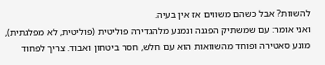להשוות? אבל כשהם משווים אז אין בעיה.
ואני אומר: עם שמשתיק הפגנה ונמנע מלהגדירהּ פוליטית (פוליטית, לא מפלגתית), מונע סאטירה ופוחד מהשוואות הוא עם חלש, חסר ביטחון ואבוד. צריך לפחוד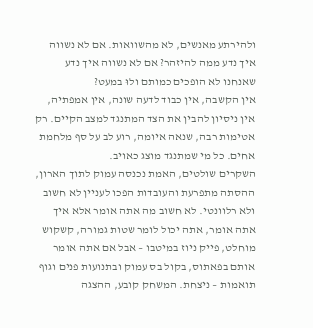ולהירתע מאנשים, לא מהשוואות. אם לא נשווה איך נדע ממה להיזהר? אם לא נשווה איך נדע שאנחנו לא הופכים כמותם ולוּ במעט?
אין הקשבה, אין כבוד לדעה שונה, אין אמפתיה, אין ניסיון להבין את הצד המתנגד למצב הקיים. רק אטימות רבה, שנאה איומה, רוע לב על סף מלחמת אחים. כל מי שמתנגד מוצג כאויב.
השקרים שולטים, האמת נכנסה עמוק לתוך הארון, ההסתה מתפרעת והעובדות הפכו לעניין לא חשוב ולא רלוונטי. לא חשוב מה אתה אומר אלא איך אתה אומר, אתה יכול לומר שטות גמורה, קשקוש מוחלט, פייק ניוז במיטבו – אבל אם אתה אומר אותם בפאתוס, בקול בס עמוק ובתנועות פנים וגוף תואמות – ניצחת. המשחק קובע, ההצגה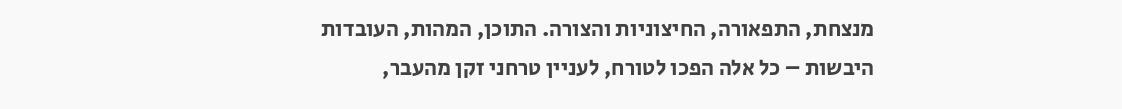מנצחת, התפאורה, החיצוניות והצורה. התוכן, המהות, העובדות היבשות – כל אלה הפכו לטורח, לעניין טרחני זקן מהעבר,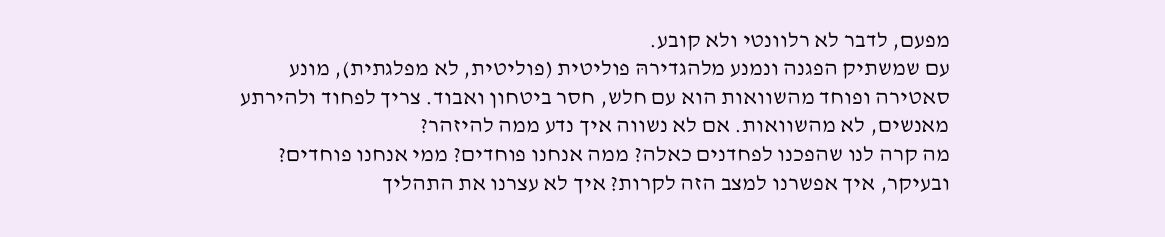מפעם, לדבר לא רלוונטי ולא קובע.
עם שמשתיק הפגנה ונמנע מלהגדירהּ פוליטית (פוליטית, לא מפלגתית), מונע סאטירה ופוחד מהשוואות הוא עם חלש, חסר ביטחון ואבוד. צריך לפחוד ולהירתע מאנשים, לא מהשוואות. אם לא נשווה איך נדע ממה להיזהר?
מה קרה לנו שהפכנו לפחדנים כאלה? ממה אנחנו פוחדים? ממי אנחנו פוחדים? ובעיקר, איך אפשרנו למצב הזה לקרות? איך לא עצרנו את התהליך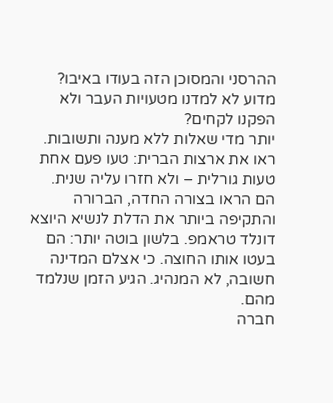ההרסני והמסוכן הזה בעודו באיבו? מדוע לא למדנו מטעויות העבר ולא הפקנו לקחים?
יותר מדי שאלות ללא מענה ותשובות.
ראו את ארצות הברית: טעו פעם אחת טעות גורלית – ולא חזרו עליה שנית. הם הראו בצורה החדה, הברורה והתקיפה ביותר את הדלת לנשיא היוצא דונלד טראמפ. בלשון בוטה יותר: הם בעטו אותו החוצה. כי אצלם המדינה חשובה, לא המנהיג. הגיע הזמן שנלמד מהם.
חברה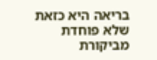בריאה היא כזאת שלא פוחדת מביקורת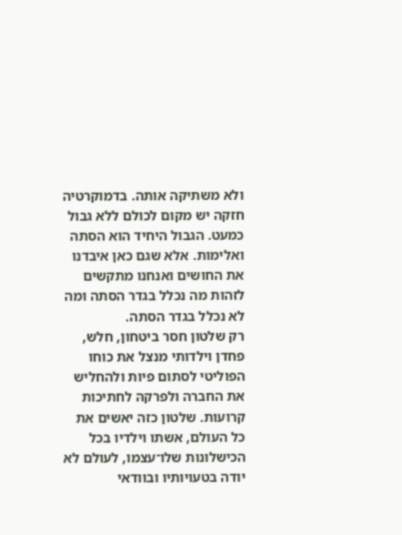ולא משתיקה אותה. בדמוקרטיה חזקה יש מקום לכולם ללא גבול כמעט. הגבול היחיד הוא הסתה ואלימות. אלא שגם כאן איבדנו את החושים ואנחנו מתקשים לזהות מה נכלל בגדר הסתה ומה לא נכלל בגדר הסתה.
רק שלטון חסר ביטחון, חלש, פחדן וילדותי מנצל את כוחו הפוליטי לסתום פיות ולהחליש את החברה ולפרקהּ לחתיכות קרועות. שלטון כזה יאשים את כל העולם, אשתו וילדיו בכל הכישלונות שלו־עצמו, לעולם לא יודה בטעויותיו ובוודאי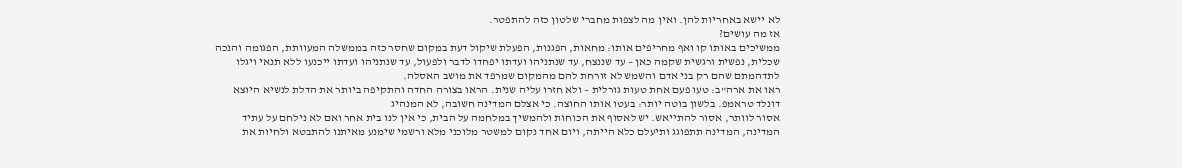לא יישא באחריות להן. ואין מה לצפות מחברי שלטון כזה להתפטר.
אז מה עושים?
ממשיכים באותו קו ואף מחריפים אותו: מחאות, הפגנות, הפעלת שיקול דעת במקום שחסר כזה בממשלה המעוותת, הפגומה והנכה שכלית, נפשית ורגשית שקמה כאן – עד שננצח, עד שנתניהו ועדתו יפחדו לדבר ולפעול, עד שנתניהו ועדתו ייכנעו ללא תנאי ויגלו לתדהמתם שהם רק בני אדם והשמש לא זורחת להם מהמקום שמרפד את מושב האסלה.
ראו את ארה"ב: טעו פעם אחת טעות גורלית – ולא חזרו עליה שנית. הראו בצורה החדה והתקיפה ביותר את הדלת לנשיא היוצא דונלד טראמפ. בלשון בוטה יותר: בעטו אותו החוצה. כי אצלם המדינה חשובה, לא המנהיג
אסור לוותר, אסור להתייאש. יש לאסוף את הכוחות ולהמשיך במלחמה על הבית, כי אין לנו בית אחר ואם לא נילחם על עתיד המדינה, המדינה תתפוגג ותיעלם כלא הייתה, ויום אחד נקום למשטר מלוכני מלא ורשמי שימנע מאיתנו להתבטא ולחיות את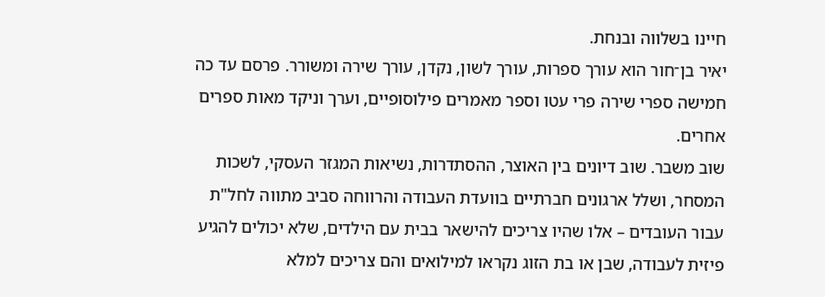חיינו בשלווה ובנחת.
יאיר בן־חור הוא עורך ספרות, עורך לשון, נקדן, עורך שירה ומשורר. פרסם עד כה חמישה ספרי שירה פרי עטו וספר מאמרים פילוסופיים, וערך וניקד מאות ספרים אחרים.
שוב משבר. שוב דיונים בין האוצר, ההסתדרות, נשיאות המגזר העסקי, לשכות המסחר, ושלל ארגונים חברתיים בוועדת העבודה והרווחה סביב מתווה לחל"ת עבור העובדים – אלו שהיו צריכים להישאר בבית עם הילדים, שלא יכולים להגיע פיזית לעבודה, שבן או בת הזוג נקראו למילואים והם צריכים למלא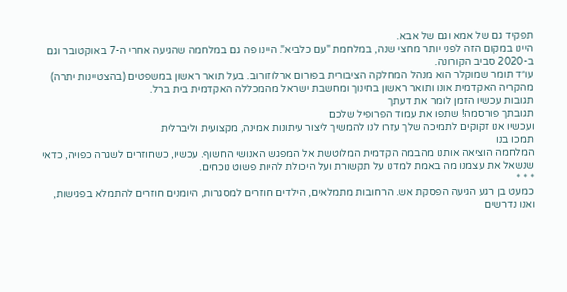תפקיד גם של אמא וגם של אבא.
היינו במקום הזה לפני יותר מחצי שנה, במלחמת "עם כלביא". היינו פה גם במלחמה שהגיעה אחרי ה-7 באוקטובר וגם ב-2020 סביב הקורונה.
עו״ד תומר שמוקלר הוא מנהל המחלקה הציבורית בפורום ארלוזורוב. בעל תואר ראשון במשפטים (בהצטיינות יתרה) מהקריה האקדמית אונו ותואר ראשון בחינוך ומחשבת ישראל מהמכללה האקדמית בית ברל.
תגובות עכשיו הזמן לומר את דעתך
תגובתך פורסמה! שתפו את עמוד הפרופיל שלכם
ועכשיו אנו זקוקים לתמיכה שלך עזרו לנו להמשיך ליצור עיתונות אמינה, מקצועית וליברלית
תמכו בנו
המלחמה הוציאה אותנו מהבמה הקדמית המלוטשת אל המפגש האנושי החשוף. עכשיו, כשחוזרים לשגרה כפויה, כדאי שנשאל את עצמנו מה באמת למדנו על תקשורת ועל היכולת להיות פשוט נוכחים.
* * *
כמעט בן רגע הגיעה הפסקת אש. הרחובות מתמלאים, הילדים חוזרים למסגרות, היומנים חוזרים להתמלא בפגישות, ואנו נדרשים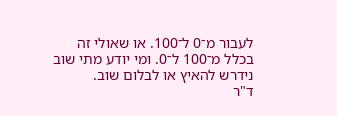לעבור מ־0 ל־100. או שאולי זה בכלל מ־100 ל־0. ומי יודע מתי שוב נידרש להאיץ או לבלום שוב.
ד"ר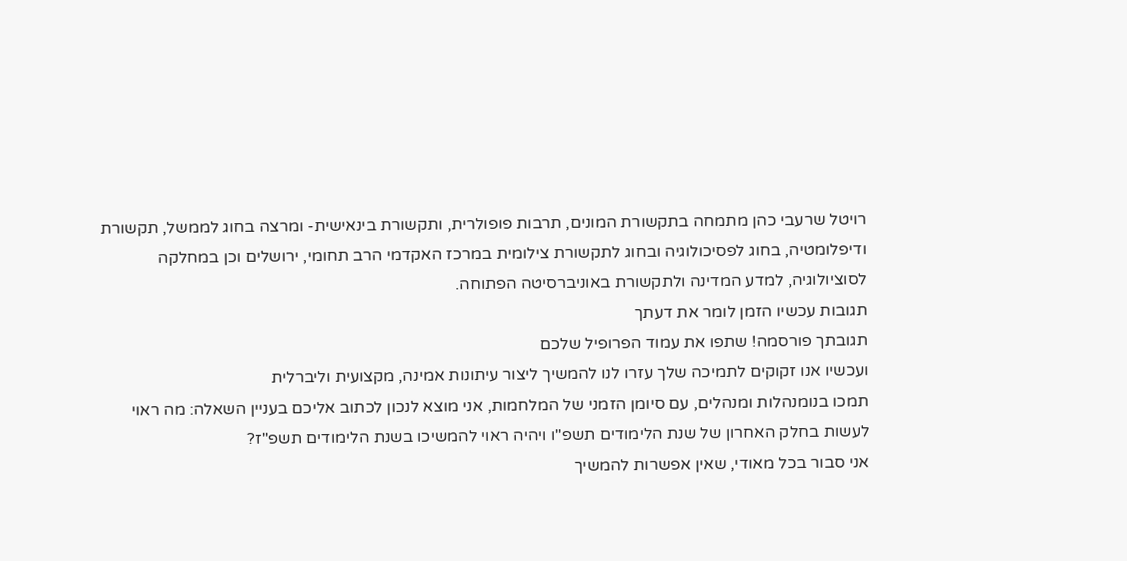רויטל שרעבי כהן מתמחה בתקשורת המונים, תרבות פופולרית, ותקשורת בינאישית- ומרצה בחוג לממשל, תקשורת ודיפלומטיה, בחוג לפסיכולוגיה ובחוג לתקשורת צילומית במרכז האקדמי הרב תחומי, ירושלים וכן במחלקה לסוציולוגיה, למדע המדינה ולתקשורת באוניברסיטה הפתוחה.
תגובות עכשיו הזמן לומר את דעתך
תגובתך פורסמה! שתפו את עמוד הפרופיל שלכם
ועכשיו אנו זקוקים לתמיכה שלך עזרו לנו להמשיך ליצור עיתונות אמינה, מקצועית וליברלית
תמכו בנומנהלות ומנהלים, עם סיומן הזמני של המלחמות, אני מוצא לנכון לכתוב אליכם בעניין השאלה: מה ראוי לעשות בחלק האחרון של שנת הלימודים תשפ"ו ויהיה ראוי להמשיכו בשנת הלימודים תשפ"ז?
אני סבור בכל מאודי, שאין אפשרות להמשיך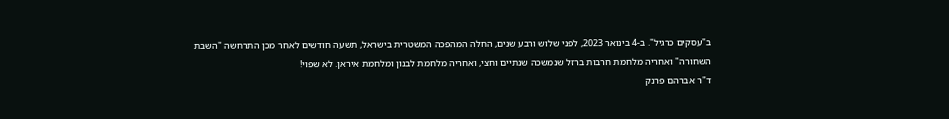ב"עסקים כרגיל". ב-4 בינואר 2023, לפני שלוש ורבע שנים, החלה המהפכה המשטרית בישראל, תשעה חודשים לאחר מכן התרחשה "השבת השחורה" ואחריה מלחמת חרבות ברזל שנמשכה שנתיים וחצי, ואחריה מלחמת לבנון ומלחמת איראן. לא שפוי!
ד"ר אברהם פרנק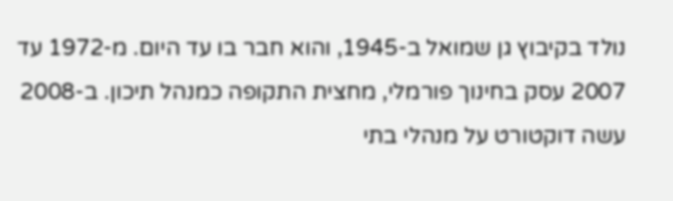נולד בקיבוץ גן שמואל ב-1945, והוא חבר בו עד היום. מ-1972 עד 2007 עסק בחינוך פורמלי, מחצית התקופה כמנהל תיכון. ב-2008 עשה דוקטורט על מנהלי בתי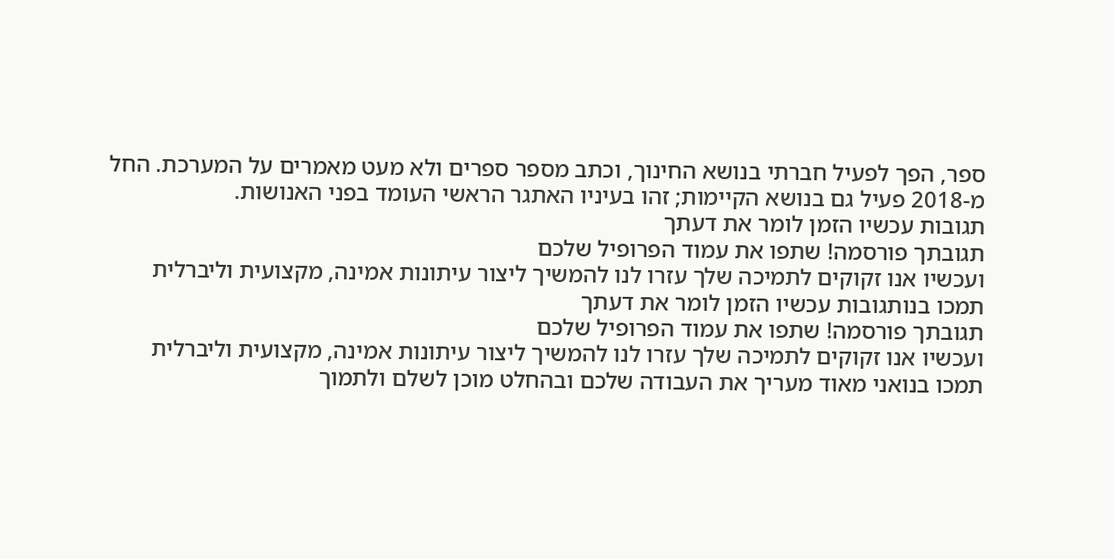ספר, הפך לפעיל חברתי בנושא החינוך, וכתב מספר ספרים ולא מעט מאמרים על המערכת. החל מ-2018 פעיל גם בנושא הקיימות; זהו בעיניו האתגר הראשי העומד בפני האנושות.
תגובות עכשיו הזמן לומר את דעתך
תגובתך פורסמה! שתפו את עמוד הפרופיל שלכם
ועכשיו אנו זקוקים לתמיכה שלך עזרו לנו להמשיך ליצור עיתונות אמינה, מקצועית וליברלית
תמכו בנותגובות עכשיו הזמן לומר את דעתך
תגובתך פורסמה! שתפו את עמוד הפרופיל שלכם
ועכשיו אנו זקוקים לתמיכה שלך עזרו לנו להמשיך ליצור עיתונות אמינה, מקצועית וליברלית
תמכו בנואני מאוד מעריך את העבודה שלכם ובהחלט מוכן לשלם ולתמוך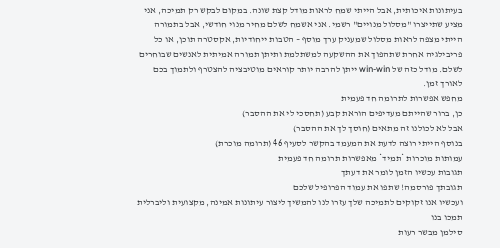בעיתונות איכותית, אבל הייתי שמח לראות מודל קצת שונה. במקום לבקש רק תמיכה, אני מציע שתייצרו "מסלול מנויים" רשמי. אני אשמח לשלם מחיר מנוי חודשי, אבל בתמורה הייתי מצפה לראות מסלול שמעניק ערך מוסף – הטבות ייחודיות, אקסטרה תוכן, או כל פריבילגיה אחרת שתהפוך את ההשקעה למשתלמת ותיתן תמורה אמיתית לאנשים שבוחרים לשלם. מודל כזה של win-win ייתן להרבה יותר קוראים מוטיבציה להצטרף ולתמוך בכם לאורך זמן.
מחפש אפשרות לתרומה חד פעמית
כן, ברור שהייתם מעדיפים הוראת קבע (תחסכי לי את ההסבר)
אבל לא לכולנו זה מתאים (חוסך לך את ההסבר)
בנוסף הייתי רוצה לדעת את המעמד בהקשר לסעיף 46 (תרומה מוכרת)
עמותות מוכרות *תמיד* מאפשרות תרומה חד פעמית
תגובות עכשיו הזמן לומר את דעתך
תגובתך פורסמה! שתפו את עמוד הפרופיל שלכם
ועכשיו אנו זקוקים לתמיכה שלך עזרו לנו להמשיך ליצור עיתונות אמינה, מקצועית וליברלית
תמכו בנו
סילמן מבשר רעות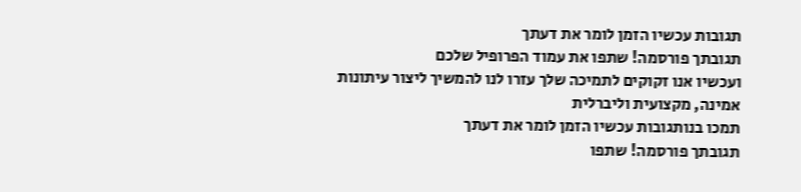תגובות עכשיו הזמן לומר את דעתך
תגובתך פורסמה! שתפו את עמוד הפרופיל שלכם
ועכשיו אנו זקוקים לתמיכה שלך עזרו לנו להמשיך ליצור עיתונות אמינה, מקצועית וליברלית
תמכו בנותגובות עכשיו הזמן לומר את דעתך
תגובתך פורסמה! שתפו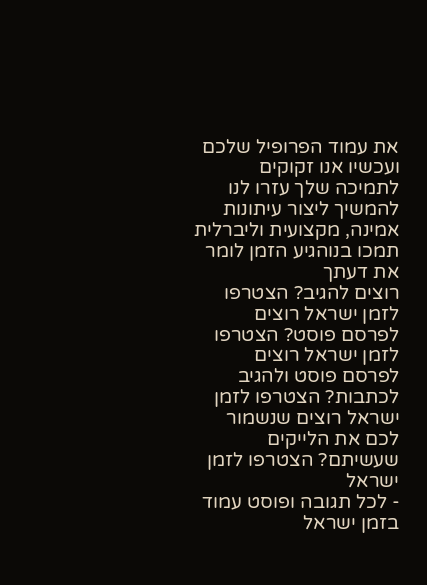את עמוד הפרופיל שלכם
ועכשיו אנו זקוקים לתמיכה שלך עזרו לנו להמשיך ליצור עיתונות אמינה, מקצועית וליברלית
תמכו בנוהגיע הזמן לומר את דעתך
רוצים להגיב? הצטרפו לזמן ישראל רוצים לפרסם פוסט? הצטרפו לזמן ישראל רוצים לפרסם פוסט ולהגיב לכתבות? הצטרפו לזמן ישראל רוצים שנשמור לכם את הלייקים שעשיתם? הצטרפו לזמן ישראל
- לכל תגובה ופוסט עמוד בזמן ישראל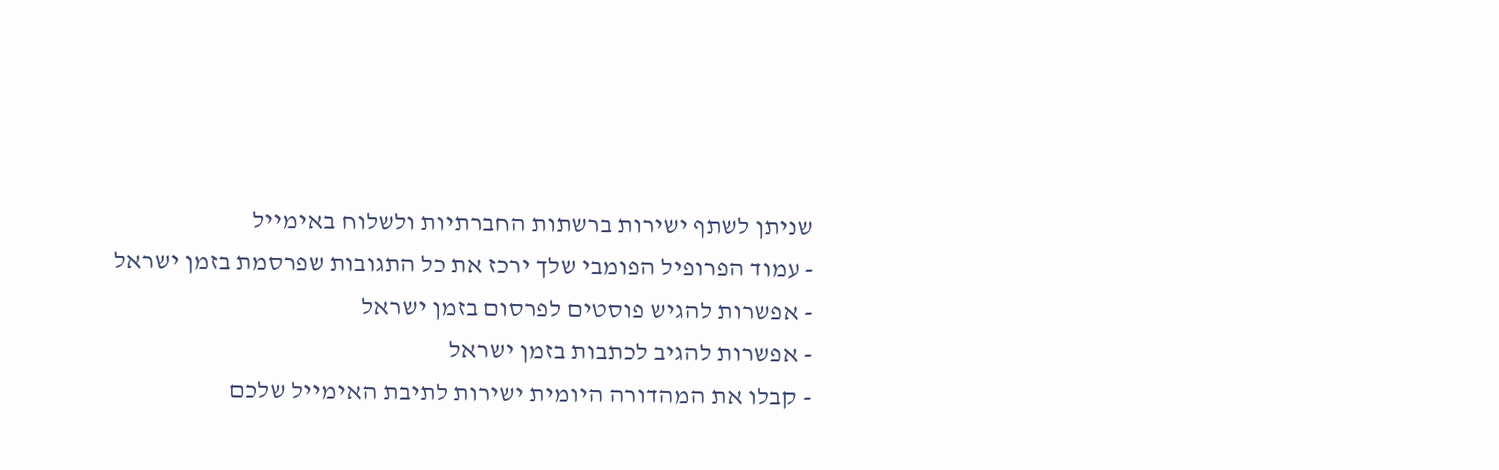שניתן לשתף ישירות ברשתות החברתיות ולשלוח באימייל
- עמוד הפרופיל הפומבי שלך ירכז את כל התגובות שפרסמת בזמן ישראל
- אפשרות להגיש פוסטים לפרסום בזמן ישראל
- אפשרות להגיב לכתבות בזמן ישראל
- קבלו את המהדורה היומית ישירות לתיבת האימייל שלכם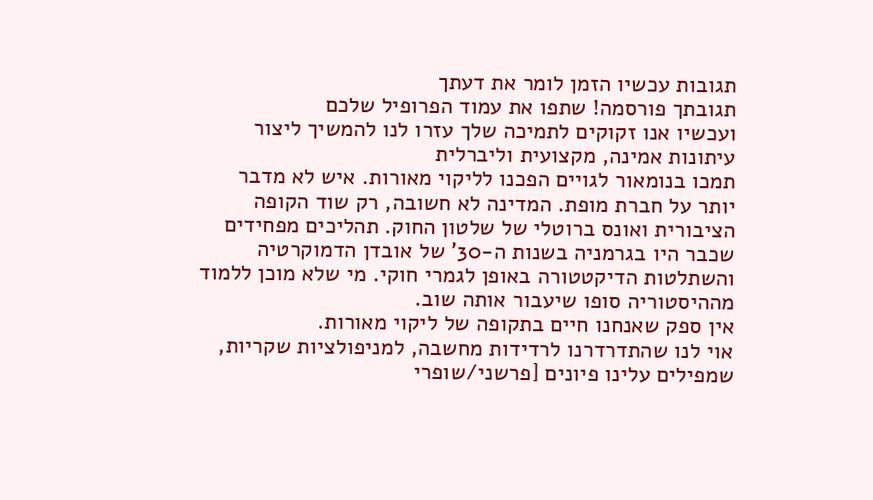תגובות עכשיו הזמן לומר את דעתך
תגובתך פורסמה! שתפו את עמוד הפרופיל שלכם
ועכשיו אנו זקוקים לתמיכה שלך עזרו לנו להמשיך ליצור עיתונות אמינה, מקצועית וליברלית
תמכו בנומאור לגויים הפכנו לליקוי מאורות. איש לא מדבר יותר על חברת מופת. המדינה לא חשובה, רק שוד הקופה הציבורית ואונס ברוטלי של שלטון החוק. תהליכים מפחידים שכבר היו בגרמניה בשנות ה-30' של אובדן הדמוקרטיה והשתלטות הדיקטטורה באופן לגמרי חוקי. מי שלא מוכן ללמוד מההיסטוריה סופו שיעבור אותה שוב.
אין ספק שאנחנו חיים בתקופה של ליקוי מאורות.
אוי לנו שהתדרדרנו לרדידות מחשבה, למניפולציות שקריות, שמפילים עלינו פיונים [פרשני/שופרי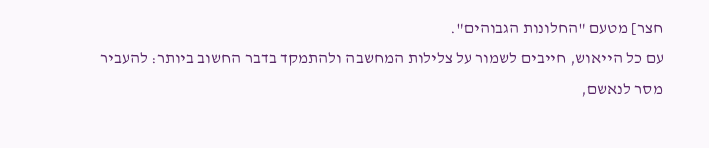חצר] מטעם "החלונות הגבוהים".
עם כל הייאוש, חייבים לשמור על צלילות המחשבה ולהתמקד בדבר החשוב ביותר: להעביר מסר לנאשם,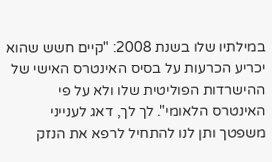במילתיו שלו בשנת 2008: "קיים חשש שהוא יכריע הכרעות על בסיס האינטרס האישי של ההישרדות הפוליטית שלו ולא על פי האינטרס הלאומי". לך לך, דאג לענייני משפטך ותן לנו להתחיל לרפא את הנזק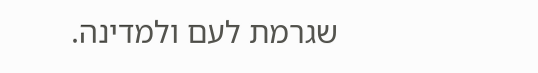שגרמת לעם ולמדינה.